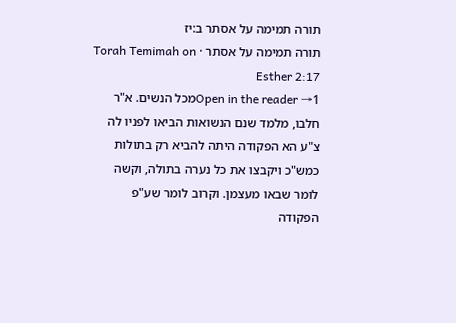תורה תמימה על אסתר ב:יז
תורה תמימה על אסתר · Torah Temimah on Esther 2:17
Open in the reader →1מכל הנשים. א"ר חלבו, מלמד שנם הנשואות הביאו לפניו לה צ"ע הא הפקודה היתה להביא רק בתולות כמש"כ ויקבצו את כל נערה בתולה, וקשה לומר שבאו מעצמן. וקרוב לומר שע"פ הפקודה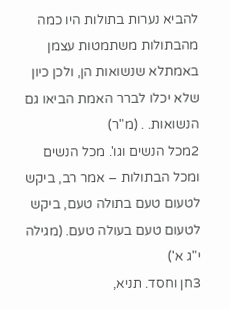להביא נערות בתולות היו כמה מהבתולות משתמטות עצמן באמתלא שנשואות הן, ולכן כיון שלא יכלו לברר האמת הביאו גם הנשואות. . (מ"ר)
2מכל הנשים וגו'. מכל הנשים ומכל הבתולות – אמר רב, ביקש לטעום טעם בתולה טעם, ביקש לטעום טעם בעולה טעם. (מגילה י"ג א')
3חן וחסד. תניא,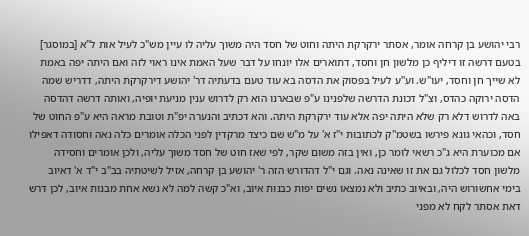רבי יהושע בן קרחה אומר, אסתר ירקרקת היתה וחוט של חסד היה משוך עליה לו עיין מש"כ לעיל אות ל"א [במוסגר] בטעם דרשה זו דיליף כן מלשון חן וחסד, דתוארים אלו יונחו על דבר שעל האמת אינו ראוי לזה ואם היתה יפה באמת לא שייך חן וחסד, יעו"ש. וע"ע לעיל בפסוק את הדסה בא עוד טעם בדעתיה דר' יהושע דירקרקת היתה, דדריש שמה הדסה ירוקה כהדס, וצ"ל דכונת הדרשה שלפנינו ע"פ שבארנו הוא רק לדרוש ענין מניעת יופיה, ואותה דרשה דהדסה באה לדרוש דלא רק שלא היתה יפה אלא עוד ירקרקת היתה. והא דכתיב והנערה יפ"ת וטובת מראה היא ע"פ החוט של חסד, וכהאי גונא פירשו בשטמ"ק לכתובות י"ז א' על מ"ש שם כיצד מרקדין לפני הכלה אומרים כלה נאה וחסודה דאפילו אם מכוערת היא ג"כ רשאי לומר כן, ואין בזה משום שקר, לפי שאז חוט של חסד משוך עליה, ולכן אומרים וחסידה מלשון חסד לכלול גם את זו שאינה נאה. וגם י"ל דהדורש הזה ר' יהושע בן קרחה, אזיל לשיטתיה בב"ב י"ד א' דאיוב בימי אחשורוש היה, ובאיוב כתיב ולא נמצאו נשים יפות כבנות איוב, וא"כ קשה למה לא נשא אחת מבנות איוב, לכן דרש דאת אסתר לקח לא מפני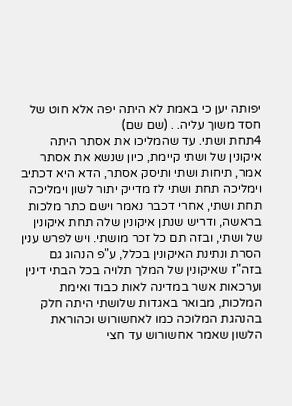יפותה יען כי באמת לא היתה יפה אלא חוט של חסד משוך עליה. . (שם שם)
4תחת ושתי. עד שהמליכו את אסתר היתה איקונין של ושתי קיימת, כיון שנשא את אסתר אמר, תיחות ושתי ותיסק אסתר, הדא היא דכתיב וימליכה תחת ושתי לז מדייק יתור לשון וימליכה תחת ושתי, אחרי דכבר נאמר וישם כתר מלכות בראשה, ודריש שנתן איקונין שלה תחת איקונין של ושתי, ובזה תם כל זכר מושתי. ויש לפרש ענין הסרת ונתינת האיקונין בכלל, ע"פ הנהוג גם בזה"ז שאיקונין של המלך תלויה בכל הבתי דינין וערכאות אשר במדינה לאות כבוד ואימת המלכות, מבואר באגדות שלושתי היתה חלק בהנהגת המלוכה כמו לאחשורוש וכהוראת הלשון שאמר אחשורוש עד חצי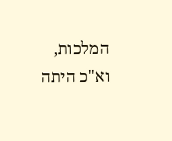המלכות, וא"כ היתה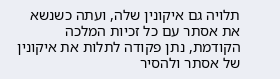תלויה גם איקונין שלה, ועתה כשנשא את אסתר עם כל זכיות המלכה הקודמת, נתן פקודה לתלות את איקונין של אסתר ולהסיר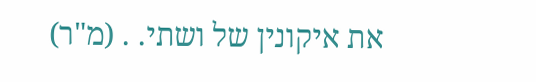את איקונין של ושתי. . (מ"ר)